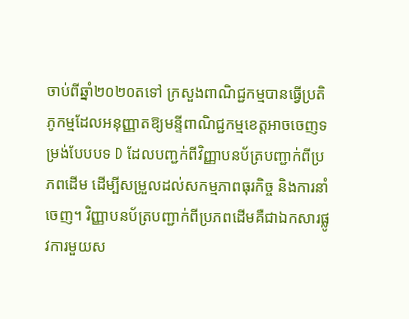ចាប់ពីឆ្នាំ២០២០តទៅ ក្រសួងពាណិជ្ជកម្មបានធ្វើប្រតិភូកម្មដែលអនុញ្ញាតឱ្យមន្ទីពាណិជ្ជកម្មខេត្តអាចចេញទម្រង់បែបបទ D ដែលបញ្ជក់ពីវិញ្ញាបនប័ត្របញ្ជាក់ពីប្រភពដើម ដើម្បីសម្រួលដល់សកម្មភាពធុរកិច្ច និងការនាំចេញ។ វិញ្ញាបនប័ត្របញ្ជាក់ពីប្រភពដើមគឺជាឯកសារផ្លូវការមួយស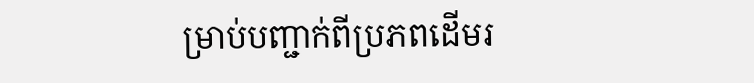ម្រាប់បញ្ជាក់ពីប្រភពដើមរ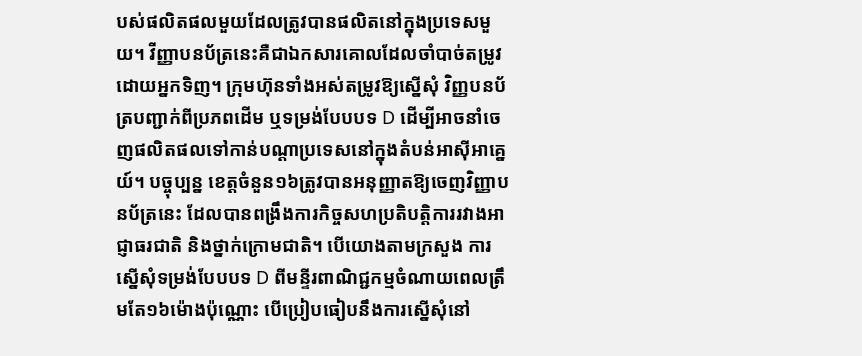បស់ផលិតផលមួយដែលត្រូវបានផលិតនៅក្នុងប្រទេសមួយ។ វីញ្ញាបនប័ត្រនេះគឺជាឯកសារគោលដែលចាំបាច់តម្រូវដោយអ្នកទិញ។ ក្រុមហ៊ុនទាំងអស់តម្រូវឱ្យស្នើសុំ វិញ្ញបនប័ត្របញ្ជាក់ពីប្រភពដើម ឬទម្រង់បែបបទ D ដើម្បីអាចនាំចេញផលិតផលទៅកាន់បណ្តាប្រទេសនៅក្នុងតំបន់អាស៊ីអាគ្នេយ៍។ បច្ចុប្បន្ន ខេត្តចំនួន១៦ត្រូវបានអនុញ្ញាតឱ្យចេញវិញ្ញាបនប័ត្រនេះ ដែលបានពង្រឹងការកិច្ចសហប្រតិបត្តិការរវាងអាជ្ញាធរជាតិ និងថ្នាក់ក្រោមជាតិ។ បើយោងតាមក្រសួង ការស្នើសុំទម្រង់បែបបទ D ពីមន្ទីរពាណិជ្ជកម្មចំណាយពេលត្រឹមតែ១៦ម៉ោងប៉ុណ្ណោះ បើប្រៀបធៀបនឹងការស្នើសុំនៅ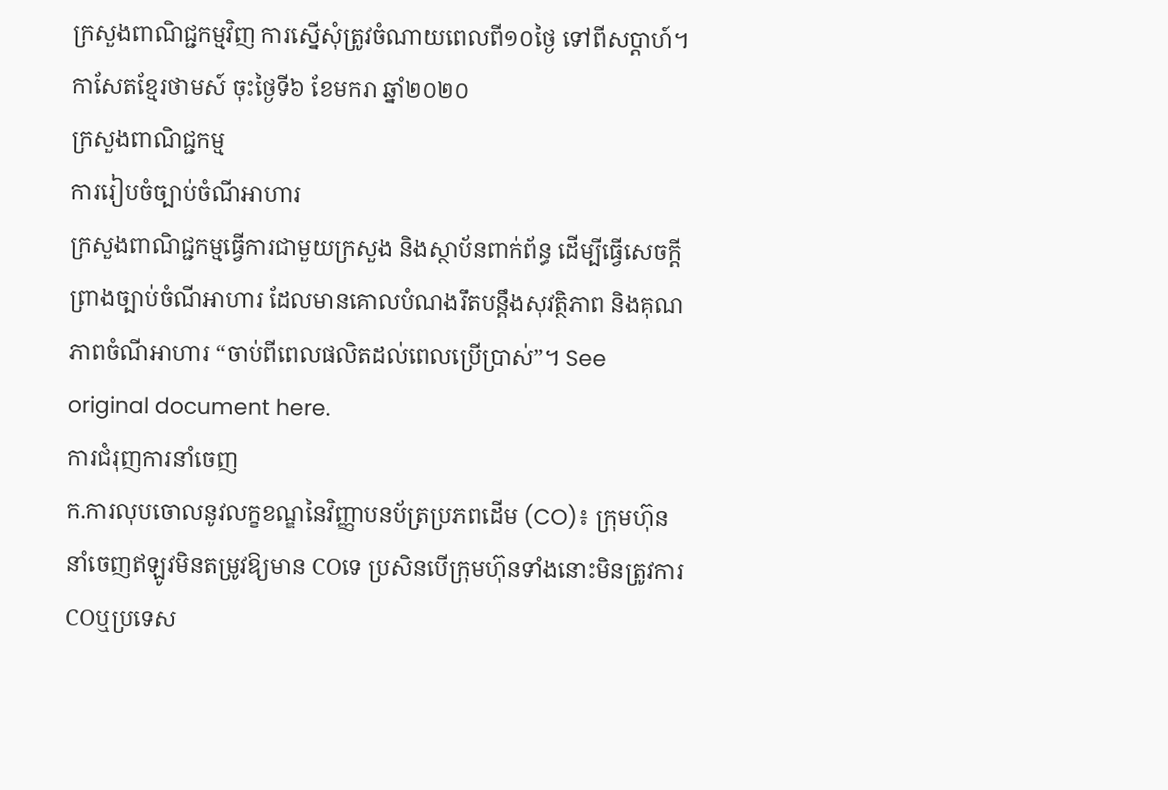ក្រសួងពាណិជ្ជកម្មវិញ ការស្នើសុំត្រូវចំណាយពេលពី១០ថ្ងៃ ទៅពីសប្តាហ៍។ កាសែតខ្មែរថាមស៍ ចុះថ្ងៃទី៦ ខែមករា ឆ្នាំ២០២០
ក្រសួងពាណិជ្ជកម្ម
ការរៀបចំច្បាប់ចំណីអាហារ
ក្រសួងពាណិជ្ជកម្មធ្វើការជាមួយក្រសួង និងស្ថាប័នពាក់ព័ន្ធ ដើម្បីធ្វើសេចក្តីព្រាងច្បាប់ចំណីអាហារ ដែលមានគោលបំណងរឹតបន្តឹងសុវត្ថិភាព និងគុណភាពចំណីអាហារ “ចាប់ពីពេលផលិតដល់ពេលប្រើប្រាស់”។ See original document here.
ការជំរុញការនាំចេញ
ក.ការលុបចោលនូវលក្ខខណ្ឌនៃវិញ្ញាបនប័ត្រប្រភពដើម (CO)៖ ក្រុមហ៊ុននាំចេញឥឡូវមិនតម្រូវឱ្យមាន COទេ ប្រសិនបើក្រុមហ៊ុនទាំងនោះមិនត្រូវការ COឬប្រទេស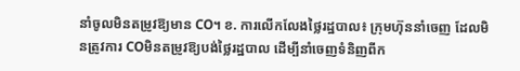នាំចូលមិនតម្រូវឱ្យមាន CO។ ខ. ការលើកលែងថ្លៃរដ្ឋបាល៖ ក្រុមហ៊ុននាំចេញ ដែលមិនត្រូវការ COមិនតម្រូវឱ្យបង់ថ្លៃរដ្ឋបាល ដើម្បីនាំចេញទំនិញពីក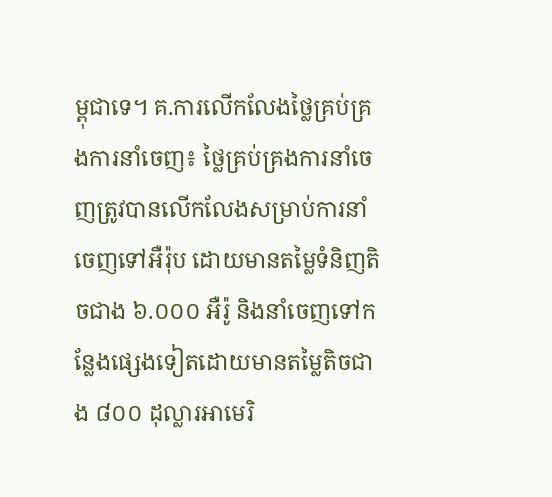ម្ពុជាទេ។ គ.ការលើកលែងថ្លៃគ្រប់គ្រងការនាំចេញ៖ ថ្លៃគ្រប់គ្រងការនាំចេញត្រូវបានលើកលែងសម្រាប់ការនាំចេញទៅអឺរ៉ុប ដោយមានតម្លៃទំនិញតិចជាង ៦.០០០ អឺរ៉ូ និងនាំចេញទៅកន្លែងផ្សេងទៀតដោយមានតម្លៃតិចជាង ៨០០ ដុល្លារអាមេរិ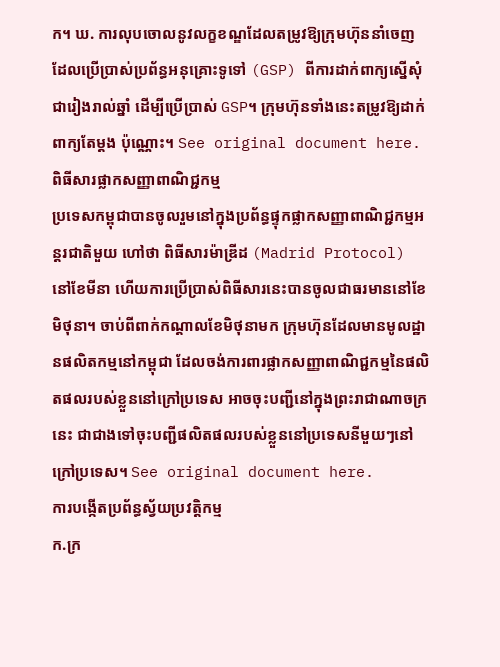ក។ ឃ. ការលុបចោលនូវលក្ខខណ្ឌដែលតម្រូវឱ្យក្រុមហ៊ុននាំចេញ ដែលប្រើប្រាស់ប្រព័ន្ធអនុគ្រោះទូទៅ (GSP) ពីការដាក់ពាក្យស្នើសុំជារៀងរាល់ឆ្នាំ ដើម្បីប្រើប្រាស់ GSP។ ក្រុមហ៊ុនទាំងនេះតម្រូវឱ្យដាក់ពាក្យតែម្ដង ប៉ុណ្ណោះ។ See original document here.
ពិធីសារផ្លាកសញ្ញាពាណិជ្ជកម្ម
ប្រទេសកម្ពុជាបានចូលរួមនៅក្នុងប្រព័ន្ធផ្ទុកផ្លាកសញ្ញាពាណិជ្ជកម្មអន្តរជាតិមួយ ហៅថា ពិធីសារម៉ាឌ្រីដ (Madrid Protocol) នៅខែមីនា ហើយការប្រើប្រាស់ពិធីសារនេះបានចូលជាធរមាននៅខែមិថុនា។ ចាប់ពីពាក់កណ្ដាលខែមិថុនាមក ក្រុមហ៊ុនដែលមានមូលដ្ឋានផលិតកម្មនៅកម្ពុជា ដែលចង់ការពារផ្លាកសញ្ញាពាណិជ្ជកម្មនៃផលិតផលរបស់ខ្លួននៅក្រៅប្រទេស អាចចុះបញ្ជីនៅក្នុងព្រះរាជាណាចក្រនេះ ជាជាងទៅចុះបញ្ជីផលិតផលរបស់ខ្លួននៅប្រទេសនីមួយៗនៅក្រៅប្រទេស។ See original document here.
ការបង្កើតប្រព័ន្ធស្វ័យប្រវត្តិកម្ម
ក.ក្រ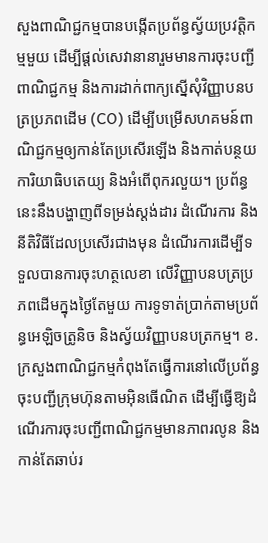សួងពាណិជ្ជកម្មបានបង្កើតប្រព័ន្ធស្វ័យប្រវត្តិកម្មមួយ ដើម្បីផ្ដល់សេវានានារួមមានការចុះបញ្ជីពាណិជ្ជកម្ម និងការដាក់ពាក្យស្នើសុំវិញ្ញាបនបត្រប្រភពដើម (CO) ដើម្បីបម្រើសហគមន៍ពាណិជ្ជកម្មឲ្យកាន់តែប្រសើរឡើង និងកាត់បន្ថយការិយាធិបតេយ្យ និងអំពើពុករលួយ។ ប្រព័ន្ធនេះនឹងបង្ហាញពីទម្រង់ស្ដង់ដារ ដំណើរការ និងនីតិវិធីដែលប្រសើរជាងមុន ដំណើរការដើម្បីទទួលបានការចុះហត្ថលេខា លើវិញ្ញាបនបត្រប្រភពដើមក្នុងថ្ងៃតែមួយ ការទូទាត់ប្រាក់តាមប្រព័ន្ធអេឡិចត្រូនិច និងស្វ័យវិញ្ញាបនបត្រកម្ម។ ខ.ក្រសួងពាណិជ្ជកម្មកំពុងតែធ្វើការនៅលើប្រព័ន្ធចុះបញ្ជីក្រុមហ៊ុនតាមអ៊ិនធើណិត ដើម្បីធ្វើឱ្យដំណើរការចុះបញ្ជីពាណិជ្ជកម្មមានភាពរលូន និងកាន់តែឆាប់រ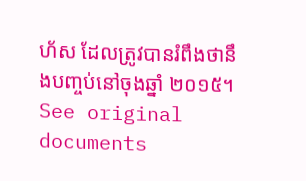ហ័ស ដែលត្រូវបានរំពឹងថានឹងបញ្ចប់នៅចុងឆ្នាំ ២០១៥។ See original documents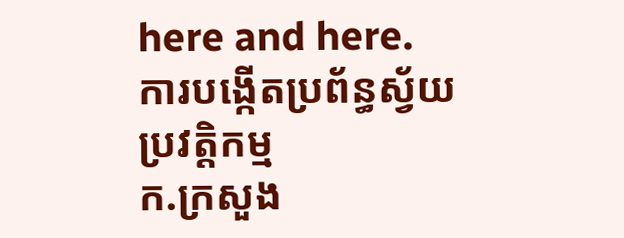here and here.
ការបង្កើតប្រព័ន្ធស្វ័យប្រវត្តិកម្ម
ក.ក្រសួង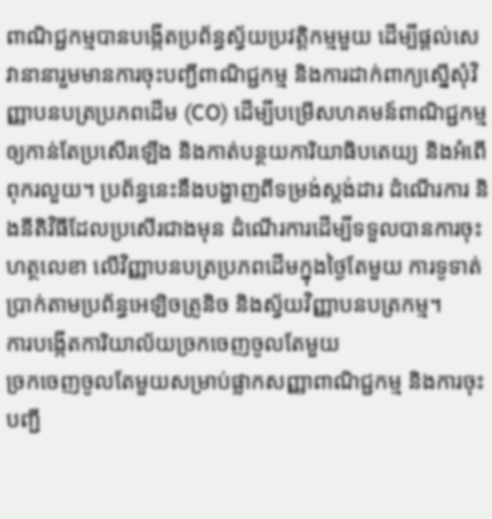ពាណិជ្ជកម្មបានបង្កើតប្រព័ន្ធស្វ័យប្រវត្តិកម្មមួយ ដើម្បីផ្ដល់សេវានានារួមមានការចុះបញ្ជីពាណិជ្ជកម្ម និងការដាក់ពាក្យស្នើសុំវិញ្ញាបនបត្រប្រភពដើម (CO) ដើម្បីបម្រើសហគមន៍ពាណិជ្ជកម្មឲ្យកាន់តែប្រសើរឡើង និងកាត់បន្ថយការិយាធិបតេយ្យ និងអំពើពុករលួយ។ ប្រព័ន្ធនេះនឹងបង្ហាញពីទម្រង់ស្ដង់ដារ ដំណើរការ និងនីតិវិធីដែលប្រសើរជាងមុន ដំណើរការដើម្បីទទួលបានការចុះហត្ថលេខា លើវិញ្ញាបនបត្រប្រភពដើមក្នុងថ្ងៃតែមួយ ការទូទាត់ប្រាក់តាមប្រព័ន្ធអេឡិចត្រូនិច និងស្វ័យវិញ្ញាបនបត្រកម្ម។
ការបង្កើតការិយាល័យច្រកចេញចូលតែមួយ
ច្រកចេញចូលតែមួយសម្រាប់ផ្លាកសញ្ញាពាណិជ្ជកម្ម និងការចុះបញ្ជី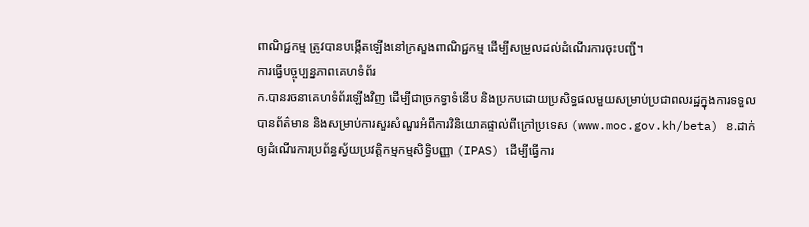ពាណិជ្ជកម្ម ត្រូវបានបង្កើតឡើងនៅក្រសួងពាណិជ្ជកម្ម ដើម្បីសម្រួលដល់ដំណើរការចុះបញ្ជី។
ការធ្វើបច្ចុប្បន្នភាពគេហទំព័រ
ក.បានរចនាគេហទំព័រឡើងវិញ ដើម្បីជាច្រកទ្វាទំនើប និងប្រកបដោយប្រសិទ្ធផលមួយសម្រាប់ប្រជាពលរដ្ឋក្នុងការទទួលបានព័ត៌មាន និងសម្រាប់ការសួរសំណួរអំពីការវិនិយោគផ្ទាល់ពីក្រៅប្រទេស (www.moc.gov.kh/beta) ខ.ដាក់ឲ្យដំណើរការប្រព័ន្ធស្វ័យប្រវត្តិកម្មកម្មសិទ្ធិបញ្ញា (IPAS) ដើម្បីធ្វើការ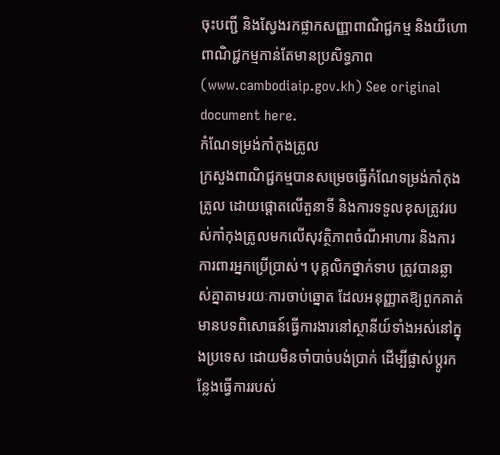ចុះបញ្ជី និងស្វែងរកផ្លាកសញ្ញាពាណិជ្ជកម្ម និងយីហោពាណិជ្ជកម្មកាន់តែមានប្រសិទ្ធភាព (www.cambodiaip.gov.kh) See original document here.
កំណែទម្រង់កាំកុងត្រូល
ក្រសួងពាណិជ្ជកម្មបានសម្រេចធ្វើកំណែទម្រង់កាំកុងត្រូល ដោយផ្ដោតលើតួនាទី និងការទទួលខុសត្រូវរបស់កាំកុងត្រូលមកលើសុវត្ថិភាពចំណីអាហារ និងការការពារអ្នកប្រើប្រាស់។ បុគ្គលិកថ្នាក់ទាប ត្រូវបានឆ្លាស់គ្នាតាមរយៈការចាប់ឆ្នោត ដែលអនុញ្ញាតឱ្យពួកគាត់មានបទពិសោធន៍ធ្វើការងារនៅស្ថានីយ៍ទាំងអស់នៅក្នុងប្រទេស ដោយមិនចាំបាច់បង់ប្រាក់ ដើម្បីផ្លាស់ប្ដូរកន្លែងធ្វើការរបស់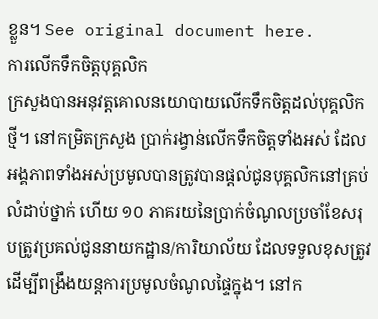ខ្លួន។ See original document here.
ការលើកទឹកចិត្តបុគ្គលិក
ក្រសួងបានអនុវត្តគោលនយោបាយលើកទឹកចិត្តដល់បុគ្គលិកថ្មី។ នៅកម្រិតក្រសួង ប្រាក់រង្វាន់លើកទឹកចិត្តទាំងអស់ ដែលអង្គភាពទាំងអស់ប្រមូលបានត្រូវបានផ្ដល់ជូនបុគ្គលិកនៅគ្រប់លំដាប់ថ្នាក់ ហើយ ១០ ភាគរយនៃប្រាក់ចំណូលប្រចាំខែសរុបត្រូវប្រគល់ជូននាយកដ្ឋាន/ការិយាល័យ ដែលទទួលខុសត្រូវ ដើម្បីពង្រឹងយន្តការប្រមូលចំណូលផ្ទៃក្នុង។ នៅក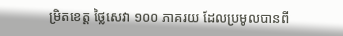ម្រិតខេត្ត ថ្លៃសេវា ១០០ ភាគរយ ដែលប្រមូលបានពី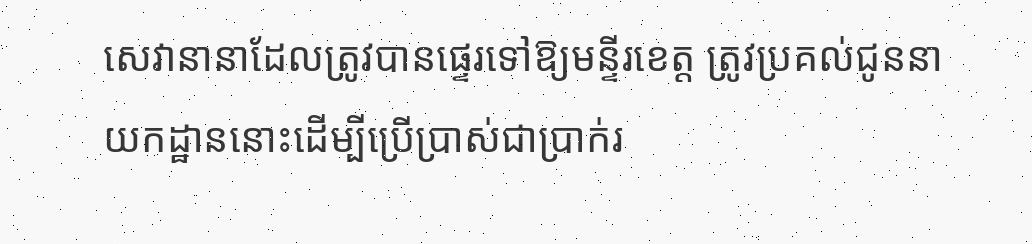សេវានានាដែលត្រូវបានផ្ទេរទៅឱ្យមន្ទីរខេត្ត ត្រូវប្រគល់ជូននាយកដ្ឋាននោះដើម្បីប្រើប្រាស់ជាប្រាក់រ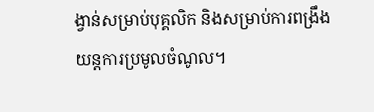ង្វាន់សម្រាប់បុគ្គលិក និងសម្រាប់ការពង្រឹងយន្តការប្រមូលចំណូល។